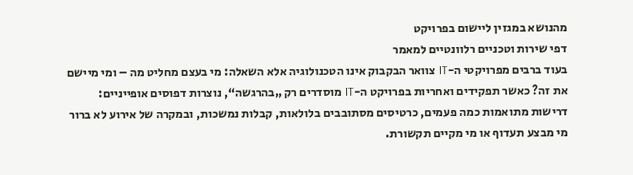מהנושא במגזין ליישום בפרויקט
דפי שירות וטכניים רלוונטיים למאמר
בעוד ברבים מפרויקטי ה-IT צוואר הבקבוק אינו הטכנולוגיה אלא השאלה: מי בעצם מחליט מה – ומי מיישם את זה? כאשר תפקידים ואחריות בפרויקט ה-IT מוסדרים רק „בהרגשה“, נוצרות דפוסים אופייניים: דרישות מתואמות כמה פעמים, כרטיסים מסתובבים בלולאות, קבלות נמשכות, ובמקרה של אירוע לא ברור מי מבצע תעדוף או מי מקיים תקשורת.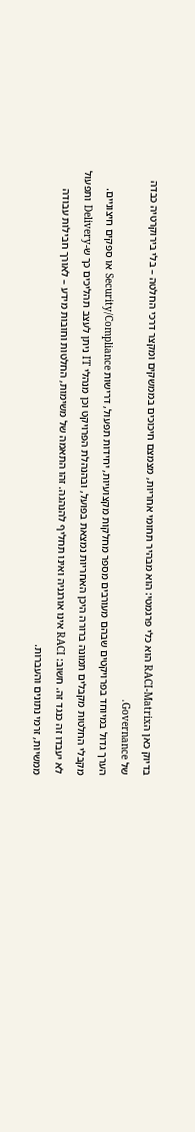בדיוק כאן הRACI-Matrix הוא כלי פרגמטי: הוא מבהיר תחומי אחריות, מצמצם חיכוכים בממשקים ומקצר דרכי החלטה – בלי בירוקרטיה כבדה של Governance.
הערך גדול במיוחד בפרויקטים שבהם מעורבים מספר מחלקות מקצועיות, יחידות תפעול, דרישות Security/Compliance או ספקים חיצוניים. מקבלי החלטות מקבלים תמונה ברורה היכן האחריות נמצאת בפועל, ובהנהלת הפרויקט וכן מנהלי IT ניתן לעצב תהליכים כך ש-Delivery ותפעול לא יעבדו זה כנגד זה. חשוב: RACI אינו אורגניה ואינו תחליף להנהגה. זהו התאמה של משימות, החלטות וחובות מידע – לאורך חבילות עבודה ממשיות, זרמי נתונים והעברות.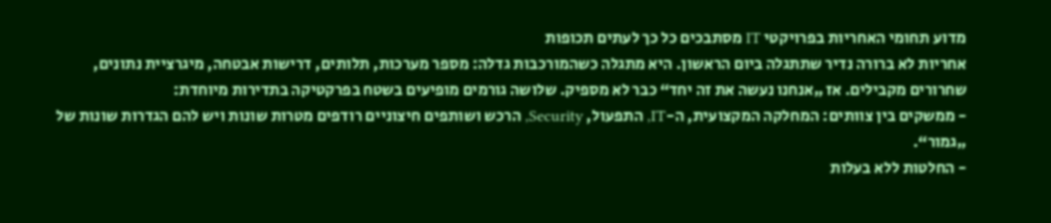מדוע תחומי האחריות בפרויקטי IT מסתבכים כל כך לעתים תכופות
אחריות לא ברורה נדיר שתתגלה ביום הראשון. היא מתגלה כשהמורכבות גדלה: מספר מערכות, תלותים, דרישות אבטחה, מיגרציית נתונים, שחרורים מקבילים. אז „אנחנו נעשה את זה יחד“ כבר לא מספיק. שלושה גורמים מופיעים בשטח בפרקטיקה בתדירות מיוחדת:
- ממשקים בין צוותים: המחלקה המקצועית, ה-IT, התפעול, Security, הרכש ושותפים חיצוניים רודפים מטרות שונות ויש להם הגדרות שונות של „גמור“.
- החלטות ללא בעלות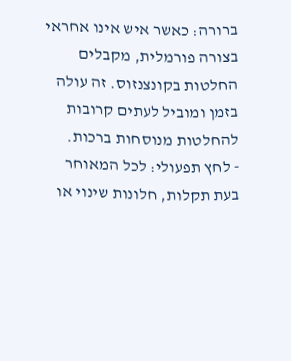ברורה: כאשר איש אינו אחראי בצורה פורמלית, מקבלים החלטות בקונצנזוס. זה עולה בזמן ומוביל לעתים קרובות להחלטות מנוסחות ברכות.
- לחץ תפעולי: לכל המאוחר בעת תקלות, חלונות שינוי או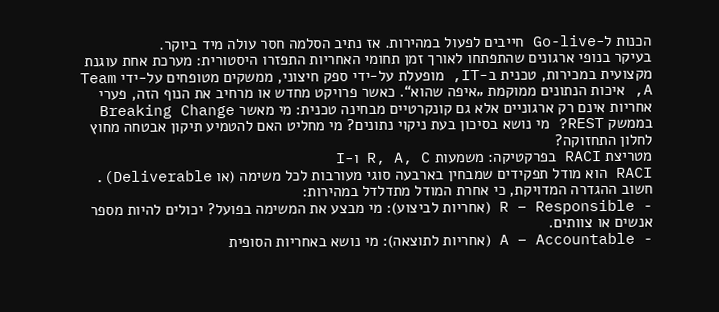הכנות ל-Go-live חייבים לפעול במהירות. אז נתיב הסלמה חסר עולה מיד ביוקר.
בעיקר בנופי ארגונים שהתפתחו לאורך זמן תחומי האחריות התפזרו היסטורית: מערכת אחת עוגנת מקצועית במכירות, טכנית ב-IT, מופעלת על-ידי ספק חיצוני, ממשקים מטופחים על-ידי Team A, איכות הנתונים ממוקמת „איפה שהוא“. כאשר פרויקט מחדש או מרחיב את הנוף הזה, פערי אחריות אינם רק ארגוניים אלא גם קונקרטיים מבחינה טכנית: מי מאשר Breaking Change בממשק REST? מי נושא בסיכון בעת ניקוי נתונים? מי מחליט האם להטמיע תיקון אבטחה מחוץ לחלון התחזוקה?
מטריצת RACI בפרקטיקה: משמעות R, A, C ו-I
RACI הוא מודל תפקידים שמבחין בארבעה סוגי מעורבות לכל משימה (או Deliverable). חשוב ההגדרה המדויקת, כי אחרת המודל מתדלדל במהירות:
- R – Responsible (אחריות לביצוע): מי מבצע את המשימה בפועל? יכולים להיות מספר אנשים או צוותים.
- A – Accountable (אחריות לתוצאה): מי נושא באחריות הסופית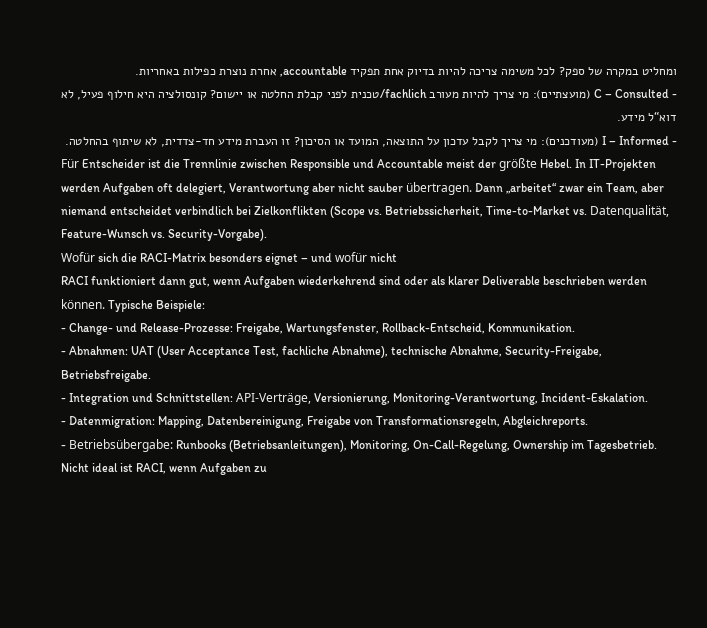ומחליט במקרה של ספק? לכל משימה צריכה להיות בדיוק אחת תפקיד accountable, אחרת נוצרת כפילות באחריות.
- C – Consulted (מועצתיים): מי צריך להיות מעורב fachlich/טכנית לפני קבלת החלטה או יישום? קונסולציה היא חילוף פעיל, לא דוא“ל מידע.
- I – Informed (מעודכנים): מי צריך לקבל עדכון על התוצאה, המועד או הסיכון? זו העברת מידע חד-צדדית, לא שיתוף בהחלטה.
Für Entscheider ist die Trennlinie zwischen Responsible und Accountable meist der größte Hebel. In IT-Projekten werden Aufgaben oft delegiert, Verantwortung aber nicht sauber übertragen. Dann „arbeitet“ zwar ein Team, aber niemand entscheidet verbindlich bei Zielkonflikten (Scope vs. Betriebssicherheit, Time-to-Market vs. Datenqualität, Feature-Wunsch vs. Security-Vorgabe).
Wofür sich die RACI-Matrix besonders eignet – und wofür nicht
RACI funktioniert dann gut, wenn Aufgaben wiederkehrend sind oder als klarer Deliverable beschrieben werden können. Typische Beispiele:
- Change- und Release-Prozesse: Freigabe, Wartungsfenster, Rollback-Entscheid, Kommunikation.
- Abnahmen: UAT (User Acceptance Test, fachliche Abnahme), technische Abnahme, Security-Freigabe, Betriebsfreigabe.
- Integration und Schnittstellen: API-Verträge, Versionierung, Monitoring-Verantwortung, Incident-Eskalation.
- Datenmigration: Mapping, Datenbereinigung, Freigabe von Transformationsregeln, Abgleichreports.
- Betriebsübergabe: Runbooks (Betriebsanleitungen), Monitoring, On-Call-Regelung, Ownership im Tagesbetrieb.
Nicht ideal ist RACI, wenn Aufgaben zu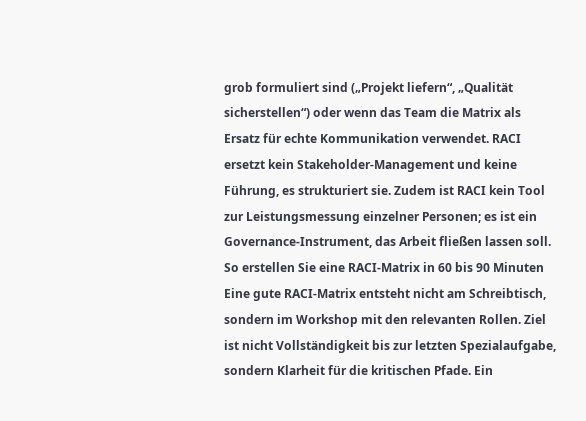grob formuliert sind („Projekt liefern“, „Qualität sicherstellen“) oder wenn das Team die Matrix als Ersatz für echte Kommunikation verwendet. RACI ersetzt kein Stakeholder-Management und keine Führung, es strukturiert sie. Zudem ist RACI kein Tool zur Leistungsmessung einzelner Personen; es ist ein Governance-Instrument, das Arbeit fließen lassen soll.
So erstellen Sie eine RACI-Matrix in 60 bis 90 Minuten
Eine gute RACI-Matrix entsteht nicht am Schreibtisch, sondern im Workshop mit den relevanten Rollen. Ziel ist nicht Vollständigkeit bis zur letzten Spezialaufgabe, sondern Klarheit für die kritischen Pfade. Ein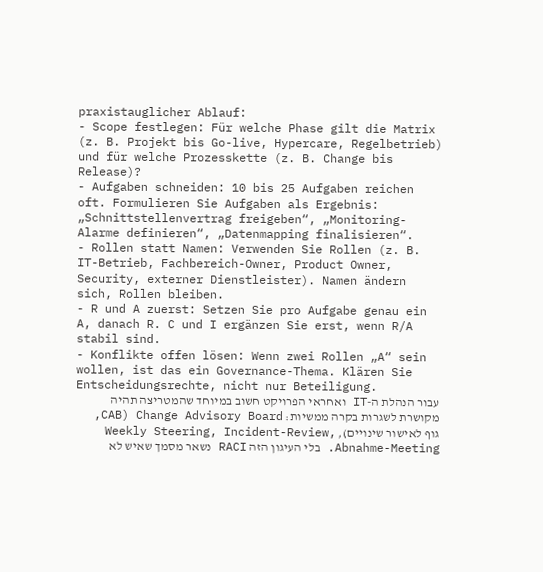praxistauglicher Ablauf:
- Scope festlegen: Für welche Phase gilt die Matrix (z. B. Projekt bis Go-live, Hypercare, Regelbetrieb) und für welche Prozesskette (z. B. Change bis Release)?
- Aufgaben schneiden: 10 bis 25 Aufgaben reichen oft. Formulieren Sie Aufgaben als Ergebnis: „Schnittstellenvertrag freigeben“, „Monitoring-Alarme definieren“, „Datenmapping finalisieren“.
- Rollen statt Namen: Verwenden Sie Rollen (z. B. IT-Betrieb, Fachbereich-Owner, Product Owner, Security, externer Dienstleister). Namen ändern sich, Rollen bleiben.
- R und A zuerst: Setzen Sie pro Aufgabe genau ein A, danach R. C und I ergänzen Sie erst, wenn R/A stabil sind.
- Konflikte offen lösen: Wenn zwei Rollen „A“ sein wollen, ist das ein Governance-Thema. Klären Sie Entscheidungsrechte, nicht nur Beteiligung.
עבור הנהלת ה-IT ואחראי הפרויקט חשוב במיוחד שהמטריצה תהיה מקושרת לשגרות בקרה ממשיות: Change Advisory Board (CAB, גוף לאישור שינויים), Weekly Steering, Incident-Review, Abnahme-Meeting. בלי העיגון הזה RACI נשאר מסמך שאיש לא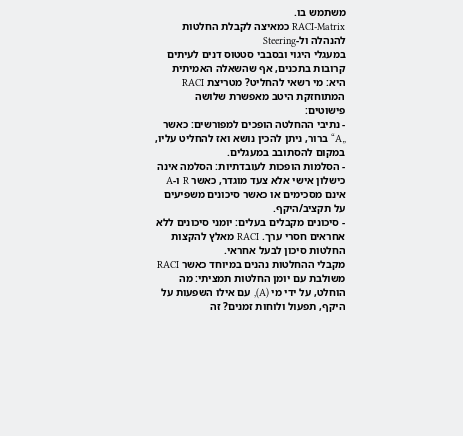משתמש בו.
RACI-Matrix כמאיצה לקבלת החלטות להנהלה ול-Steering
במעגלי היגוי ובסבבי סטטוס דנים לעיתים קרובות בתכנים, אף שהשאלה האמיתית היא: מי רשאי להחליט? מטריצת RACI המתוחזקת היטב מאפשרת שלושה פישוטים:
- נתיבי ההחלטה הופכים למפורשים: כאשר „A“ ברור, ניתן להכין נושא ואז להחליט עליו, במקום להסתובב במעגלים.
- הסלמות הופכות לעובדתיות: הסלמה אינה כישלון אישי אלא צעד מוגדר, כאשר R ו-A אינם מסכימים או כאשר סיכונים משפיעים על תקציב/היקף.
- סיכונים מקבלים בעלים: יומני סיכונים ללא אחראים חסרי ערך. RACI מאלץ להקצות החלטות סיכון לבעל אחראי.
מקבלי ההחלטות נהנים במיוחד כאשר RACI משולבת עם יומן החלטות תמציתי: מה הוחלט, על ידי מי (A), עם אילו השפעות על היקף, תפעול ולוחות זמנים? זה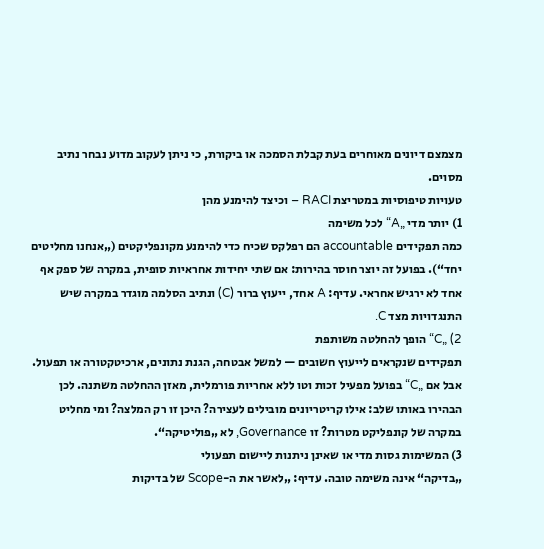מצמצם דיונים מאוחרים בעת קבלת הסמכה או ביקורת, כי ניתן לעקוב מדוע נבחר נתיב מסוים.
טעויות טיפוסיות במטריצת RACI – וכיצד להימנע מהן
1) יותר מדי „A“ לכל משימה
כמה תפקידים accountable הם רפלקס שכיח כדי להימנע מקונפליקטים („אנחנו מחליטים יחד“). בפועל זה יוצר חוסר בהירות: אם שתי יחידות אחראיות סופית, במקרה של ספק אף אחד לא ירגיש אחראי. עדיף: A אחד, ייעוץ ברור (C) ונתיב הסלמה מוגדר במקרה שיש התנגדויות מצד C.
2) „C“ הופך להחלטה משותפת
תפקידים שנקראים לייעוץ חשובים — למשל אבטחה, הגנת נתונים, ארכיטקטורה או תפעול. אבל אם „C“ בפועל מפעיל זכות וטו ללא אחריות פורמלית, מאזן ההחלטה משתנה. לכן הבהירו באותו שלב: אילו קריטריונים מובילים לעצירה? היכן זו רק המלצה? ומי מחליט במקרה של קונפליקט מטרות? זו Governance, לא „פוליטיקה“.
3) המשימות גסות מדי או שאינן ניתנות ליישום תפעולי
„בדיקה“ אינה משימה טובה. עדיף: „לאשר את ה-Scope של בדיקות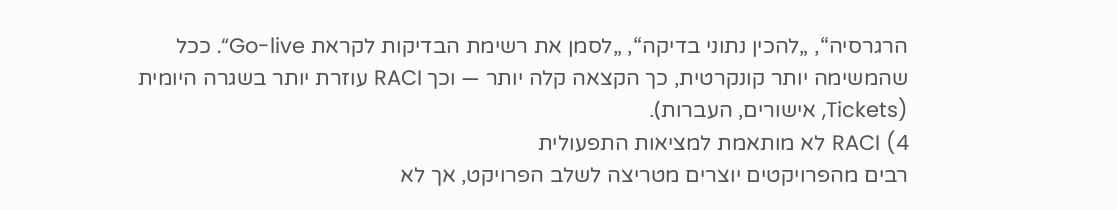הרגרסיה“, „להכין נתוני בדיקה“, „לסמן את רשימת הבדיקות לקראת Go-live“. ככל שהמשימה יותר קונקרטית, כך הקצאה קלה יותר — וכך RACI עוזרת יותר בשגרה היומית (Tickets, אישורים, העברות).
4) RACI לא מותאמת למציאות התפעולית
רבים מהפרויקטים יוצרים מטריצה לשלב הפרויקט, אך לא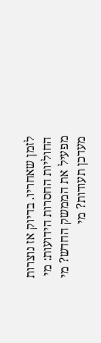לזמן שאחריו. בדיוק אז נוצרות החוליות החסרות הידועות: מי מפעיל את הממשק החדש? מי מעדכן תעודות? מי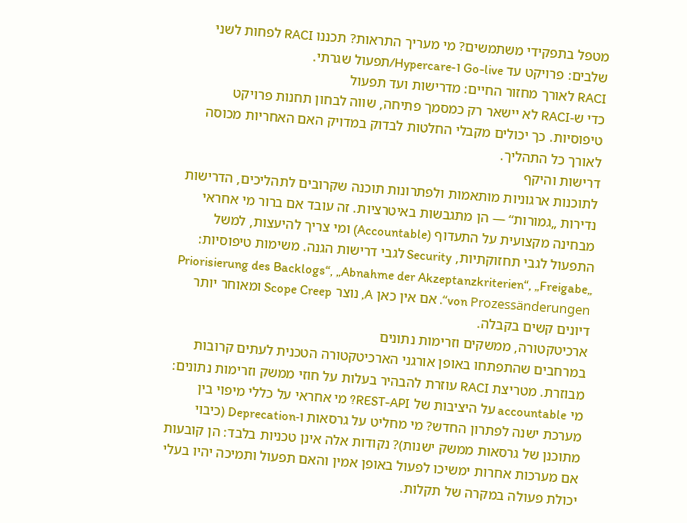מטפל בתפקידי משתמשים? מי מעריך התראות? תכננו RACI לפחות לשני שלבים: פרויקט עד Go-live ו-Hypercare/תפעול שגרתי.
RACI לאורך מחזור החיים: מדרישות ועד תפעול
כדי ש‑RACI לא יישאר רק כמסמך פתיחה, שווה לבחון תחנות פרויקט טיפוסיות. כך יכולים מקבלי החלטות לבדוק במדויק האם האחריות מכוסה לאורך כל התהליך.
דרישות והיקף
לתוכנות ארגוניות מותאמות ולפתרונות תוכנה שקרובים לתהליכים, הדרישות נדירות „גמורות“ — הן מתגבשות באיטרציות. זה עובד אם ברור מי אחראי מבחינה מקצועית על התעדוף (Accountable) ומי צריך להיעצות, למשל התפעול לגבי תחזוקתיות, Security לגבי דרישות הגנה. משימות טיפוסיות: „Priorisierung des Backlogs“, „Abnahme der Akzeptanzkriterien“, „Freigabe von Prozessänderungen“. אם אין כאן A, נוצר Scope Creep ומאוחר יותר דיונים קשים בקבלה.
ארכיטקטורה, ממשקים וזרימות נתונים
במרחבים שהתפתחו באופן אורגני הארכיטקטורה הטכנית לעתים קרובות מבוזרת. מטריצת RACI עוזרת להבהיר בעלות על חוזי ממשק וזרימות נתונים: מי accountable על היציבות של REST-API? מי אחראי על כללי מיפוי בין מערכת ישנה לפתרון החדש? מי מחליט על גרסאות ו‑Deprecation (כיבוי מתוכנן של גרסאות ממשק ישנות)? נקודות אלה אינן טכניות בלבד: הן קובעות אם מערכות אחרות ימשיכו לפעול באופן אמין והאם תפעול ותמיכה יהיו בעלי יכולת פעולה במקרה של תקלות.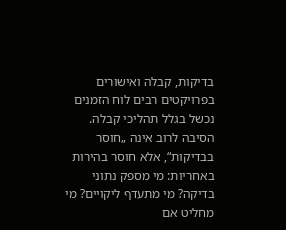בדיקות, קבלה ואישורים
בפרויקטים רבים לוח הזמנים נכשל בגלל תהליכי קבלה. הסיבה לרוב אינה „חוסר בבדיקות“, אלא חוסר בהירות באחריות: מי מספק נתוני בדיקה? מי מתעדף ליקויים? מי מחליט אם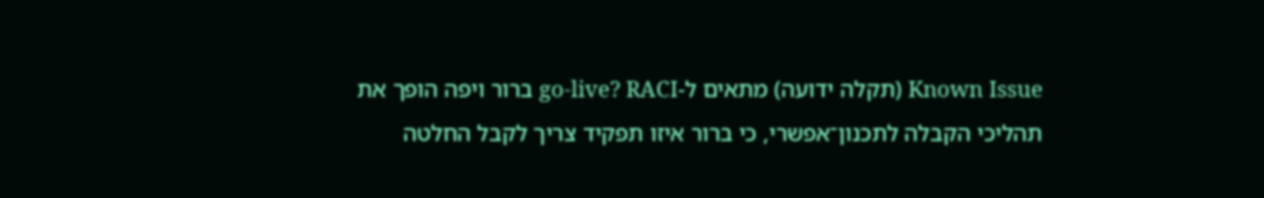Known Issue (תקלה ידועה) מתאים ל‑go-live? RACI ברור ויפה הופך את תהליכי הקבלה לתכנון־אפשרי, כי ברור איזו תפקיד צריך לקבל החלטה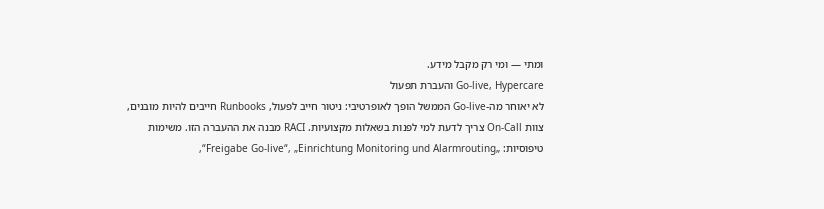ומתי — ומי רק מקבל מידע.
Go-live, Hypercare והעברת תפעול
לא יאוחר מה‑Go-live הממשל הופך לאופרטיבי: ניטור חייב לפעול, Runbooks חייבים להיות מובנים, צוות On-Call צריך לדעת למי לפנות בשאלות מקצועיות. RACI מבנה את ההעברה הזו. משימות טיפוסיות: „Freigabe Go-live“, „Einrichtung Monitoring und Alarmrouting“,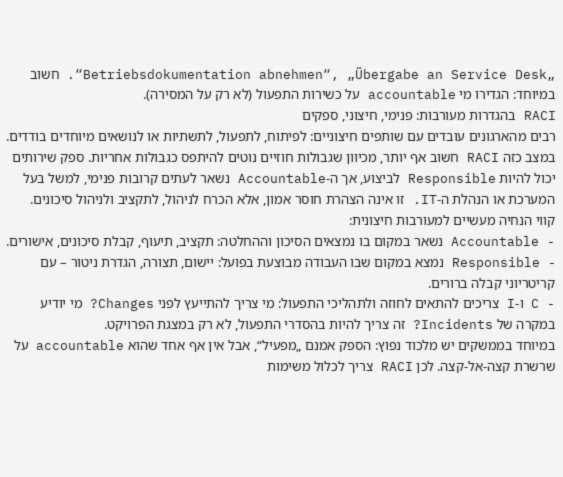„Betriebsdokumentation abnehmen“, „Übergabe an Service Desk“. חשוב במיוחד: הגדירו מי accountable על כשירות התפעול (לא רק על המסירה).
RACI בהגדרות מעורבות: פנימי, חיצוני, ספקים
רבים מהארגונים עובדים עם שותפים חיצוניים: לפיתוח, לתפעול, לתשתיות או לנושאים מיוחדים בודדים. במצב כזה RACI חשוב אף יותר, מכיוון שגבולות חוזיים נוטים להיתפס כגבולות אחריות. ספק שירותים יכול להיות Responsible לביצוע, אך ה‑Accountable נשאר לעתים קרובות פנימי, למשל בעל המערכת או הנהלת ה‑IT. זו אינה הצהרת חוסר אמון, אלא הכרח לניהול, לתקציב ולניהול סיכונים.
קווי הנחיה מעשיים למעורבות חיצונית:
- Accountable נשאר במקום בו נמצאים הסיכון וההחלטה: תקציב, תיעוף, קבלת סיכונים, אישורים.
- Responsible נמצא במקום שבו העבודה מבוצעת בפועל: יישום, תצורה, הגדרת ניטור – עם קריטריוני קבלה ברורים.
- C ו-I צריכים להתאים לחוזה ולתהליכי התפעול: מי צריך להתייעץ לפני Changes? מי יודיע במקרה של Incidents? זה צריך להיות בהסדרי התפעול, לא רק במצגת הפרויקט.
במיוחד בממשקים יש מלכוד נפוץ: הספק אמנם „מפעיל“, אבל אין אף אחד שהוא accountable על שרשרת קצה-אל-קצה. לכן RACI צריך לכלול משימות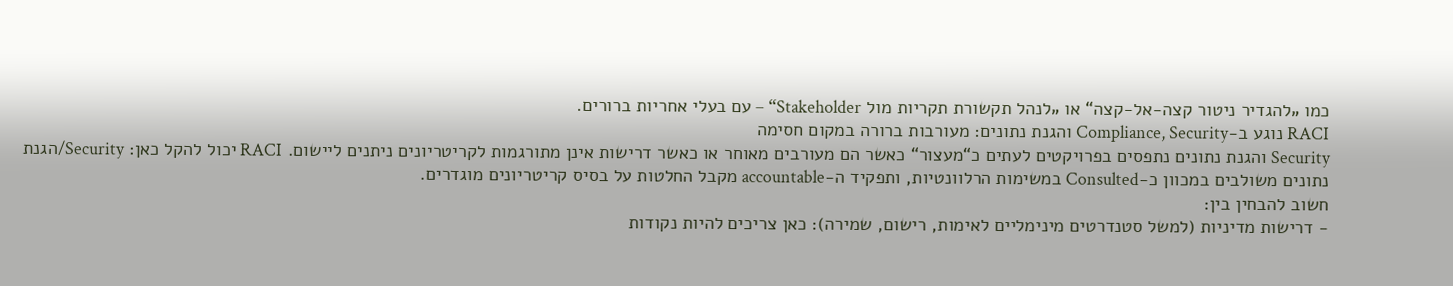כמו „להגדיר ניטור קצה-אל-קצה“ או „לנהל תקשורת תקריות מול Stakeholder“ – עם בעלי אחריות ברורים.
RACI נוגע ב-Compliance, Security והגנת נתונים: מעורבות ברורה במקום חסימה
Security והגנת נתונים נתפסים בפרויקטים לעתים כ“מעצור“ כאשר הם מעורבים מאוחר או כאשר דרישות אינן מתורגמות לקריטריונים ניתנים ליישום. RACI יכול להקל כאן: Security/הגנת נתונים משולבים במכוון כ-Consulted במשימות הרלוונטיות, ותפקיד ה-accountable מקבל החלטות על בסיס קריטריונים מוגדרים.
חשוב להבחין בין:
- דרישות מדיניות (למשל סטנדרטים מינימליים לאימות, רישום, שמירה): כאן צריכים להיות נקודות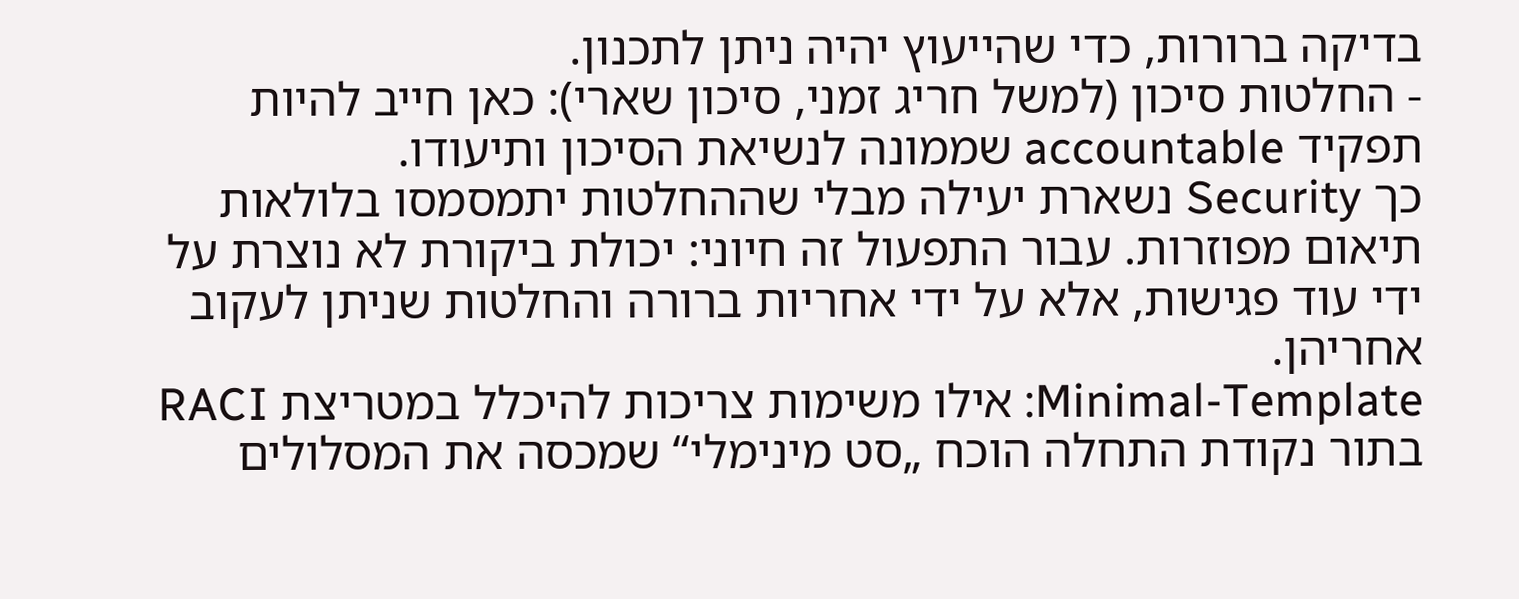בדיקה ברורות, כדי שהייעוץ יהיה ניתן לתכנון.
- החלטות סיכון (למשל חריג זמני, סיכון שארי): כאן חייב להיות תפקיד accountable שממונה לנשיאת הסיכון ותיעודו.
כך Security נשארת יעילה מבלי שההחלטות יתמסמסו בלולאות תיאום מפוזרות. עבור התפעול זה חיוני: יכולת ביקורת לא נוצרת על ידי עוד פגישות, אלא על ידי אחריות ברורה והחלטות שניתן לעקוב אחריהן.
Minimal-Template: אילו משימות צריכות להיכלל במטריצת RACI
בתור נקודת התחלה הוכח „סט מינימלי“ שמכסה את המסלולים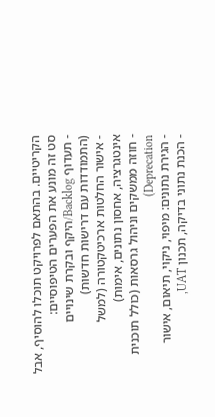הקריטיים. בהתאם לפרויקט תוכלו להוסיף, אבל סט זה מונע את הפערים הטיפוסיים:
- תעדוף Backlog/היקף ובקרת שינויים (התמודדות עם דרישות חדשות)
- אישור החלטות ארכיטקטורה (למשל אינטגרציה, אחסון נתונים, אימות)
- חוזה ממשקים וניהול גרסאות (כולל תוכנית Deprecation)
- הגירת נתונים: מיפוי, ניקוי, תיאום, אישור
- הכנת נתוני בדיקה, תכנון UAT,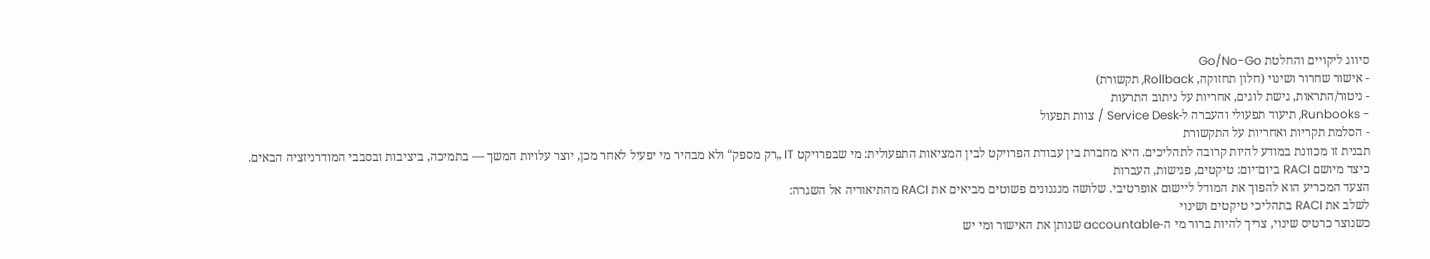סיווג ליקויים והחלטת Go/No-Go
- אישור שחרור ושינוי (חלון תחזוקה, Rollback, תקשורת)
- ניטור/התראות, גישת לוגים, אחריות על ניתוב התרעות
- Runbooks, תיעוד תפעולי והעברה ל-Service Desk / צוות תפעול
- הסלמת תקריות ואחריות על התקשורת
תבנית זו מכוונת במודע להיות קרובה לתהליכים. היא מחברת בין עבודת הפרויקט לבין המציאות התפעולית: מי שבפרויקט IT „רק מספק“ ולא מבהיר מי יפעיל לאחר מכן, יוצר עלויות המשך — בתמיכה, ביציבות ובסבבי המודרניזציה הבאים.
כיצד מיושם RACI ביום־יום: טיקטים, פגישות, העברות
הצעד המכריע הוא להפוך את המודל ליישום אופרטיבי. שלושה מנגנונים פשוטים מביאים את RACI מהתיאוריה אל השגרה:
לשלב את RACI בתהליכי טיקטים ושינוי
כשנוצר כרטיס שינוי, צריך להיות ברור מי ה‑accountable שנותן את האישור ומי יש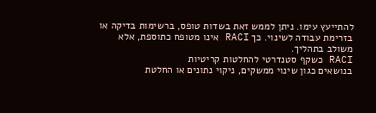להתייעץ עימו. ניתן לממש זאת בשדות טופס, ברשימות בדיקה או בזרימת עבודה לשינוי. כך RACI אינו מטופח כתוספת, אלא משולב בתהליך.
RACI כשקף סטנדרטי להחלטות קריטיות
בנושאים כגון שינוי ממשקים, ניקוי נתונים או החלטת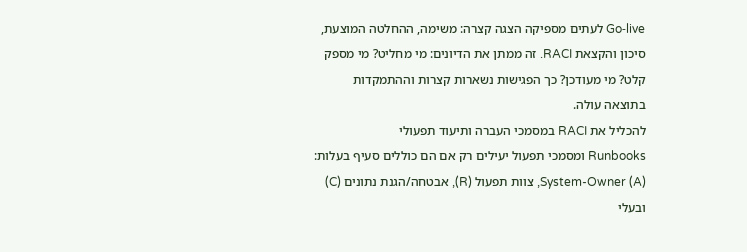Go‑live לעתים מספיקה הצגה קצרה: משימה, ההחלטה המוצעת, סיכון והקצאת RACI. זה ממתן את הדיונים: מי מחליט? מי מספק קלט? מי מעודכן? כך הפגישות נשארות קצרות וההתמקדות בתוצאה עולה.
להכליל את RACI במסמכי העברה ותיעוד תפעולי
Runbooks ומסמכי תפעול יעילים רק אם הם כוללים סעיף בעלות: System-Owner (A), צוות תפעול (R), אבטחה/הגנת נתונים (C) ובעלי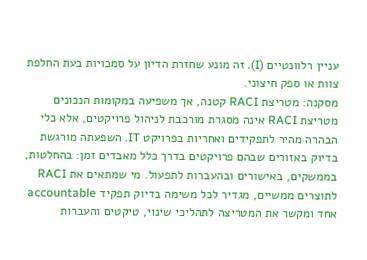עניין רלוונטיים (I). זה מונע שחזרת הדיון על סמכויות בעת החלפת צוות או ספק חיצוני.
מסקנה: מטריצת RACI קטנה, אך משפיעה במקומות הנכונים
מטריצת RACI אינה מסגרת מורכבת לניהול פרויקטים, אלא כלי הבהרה מהיר לתפקידים ואחריות בפרויקט IT. השפעתה מורגשת בדיוק באזורים שבהם פרויקטים בדרך כלל מאבדים זמן: בהחלטות, בממשקים, באישורים ובהעברות לתפעול. מי שמתאים את RACI לתוצרים ממשיים, מגדיר לכל משימה בדיוק תפקיד accountable אחד ומקשר את המטריצה לתהליכי שינוי, טיקטים והעברות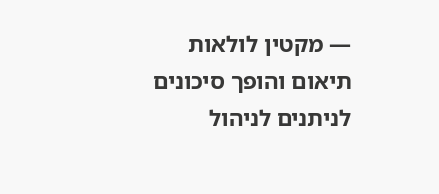— מקטין לולאות תיאום והופך סיכונים לניתנים לניהול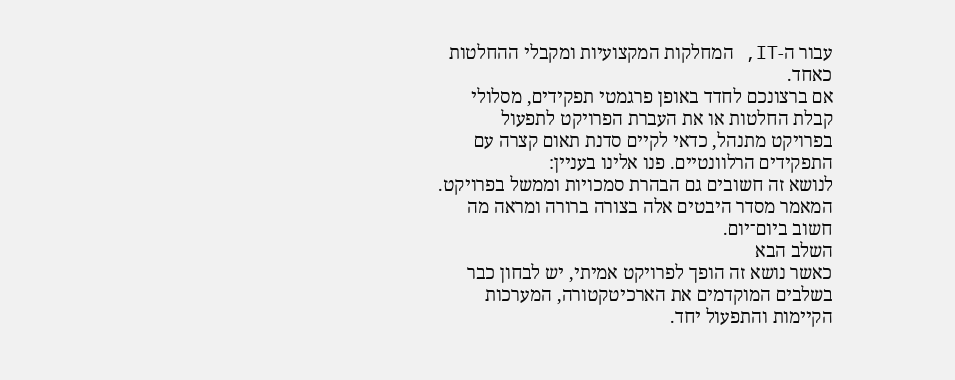עבור ה‑IT, המחלקות המקצועיות ומקבלי ההחלטות כאחד.
אם ברצונכם לחדד באופן פרגמטי תפקידים, מסלולי קבלת החלטות או את העברת הפרויקט לתפעול בפרויקט מתנהל, כדאי לקיים סדנת תאום קצרה עם התפקידים הרלוונטיים. פנו אלינו בעניין:
לנושא זה חשובים גם הבהרת סמכויות וממשל בפרויקט. המאמר מסדר היבטים אלה בצורה ברורה ומראה מה חשוב ביום־יום.
השלב הבא
כאשר נושא זה הופך לפרויקט אמיתי, יש לבחון כבר בשלבים המוקדמים את הארכיטקטורה, המערכות הקיימות והתפעול יחד.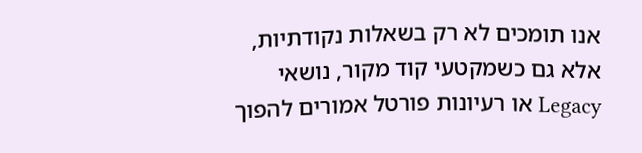אנו תומכים לא רק בשאלות נקודתיות, אלא גם כשמקטעי קוד מקור, נושאי Legacy או רעיונות פורטל אמורים להפוך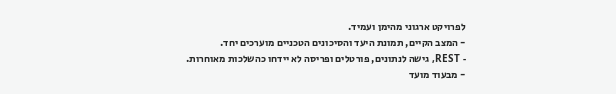לפרויקט ארגוני מהימן ועמיד.
- המצב הקיים, תמונת היעד והסיכונים הטכניים מוערכים יחד.
- REST, גישה לנתונים, פורטלים ופריסה לא יידחו כהשלכות מאוחרות.
- מבעוד מועד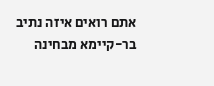אתם רואים איזה נתיב בר-קיימא מבחינה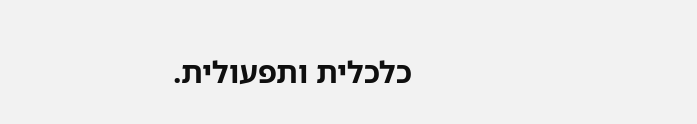כלכלית ותפעולית.